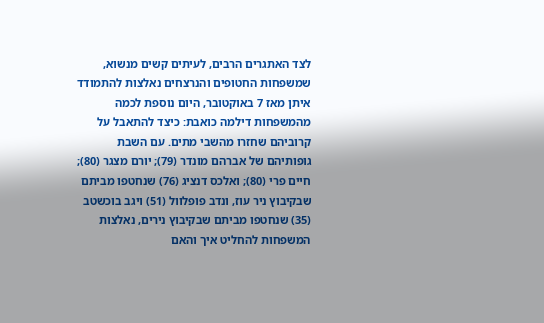לצד האתגרים הרבים, לעיתים קשים מנשוא, שמשפחות החטופים והנרצחים נאלצות להתמודד איתן מאז 7 באוקטובר, היום נוספת לכמה מהמשפחות דילמה כואבת: כיצד להתאבל על קרוביהם שחזרו מהשבי מתים. עם השבת גופותיהם של אברהם מונדר (79); יורם מצגר (80); חיים פרי (80); ואלכס דנציג (76) שנחטפו מביתם שבקיבוץ ניר עוז, ונדב פופלוול (51) ויגב בוכשטב (35) שנחטפו מביתם שבקיבוץ נירים, נאלצות המשפחות להחליט איך והאם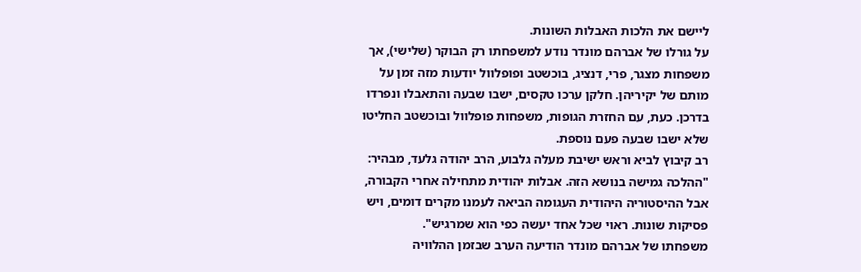ליישם את הלכות האבלות השונות.
על גורלו של אברהם מונדר נודע למשפחתו רק הבוקר (שלישי), אך משפחות מצגר, פרי, דנציג, בוכשטב ופופלוול יודעות מזה זמן על מותם של יקיריהן. חלקן ערכו טקסים, ישבו שבעה והתאבלו ונפרדו בדרכן. כעת, עם החזרת הגופות, משפחות פופלוול ובוכשטב החליטו שלא ישבו שבעה פעם נוספת.
רב קיבוץ לביא וראש ישיבת מעלה גלבוע, הרב יהודה גלעד, מבהיר: "ההלכה גמישה בנושא הזה. אבלות יהודית מתחילה אחרי הקבורה, אבל ההיסטוריה היהודית העגומה הביאה לעמנו מקרים דומים, ויש פסיקות שונות. ראוי שכל אחד יעשה כפי הוא שמרגיש".
משפחתו של אברהם מונדר הודיעה הערב שבזמן ההלוויה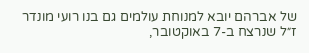של אברהם יובא למנוחת עולמים גם בנו רועי מונדר ז״ל שנרצח ב-7 באוקטובר,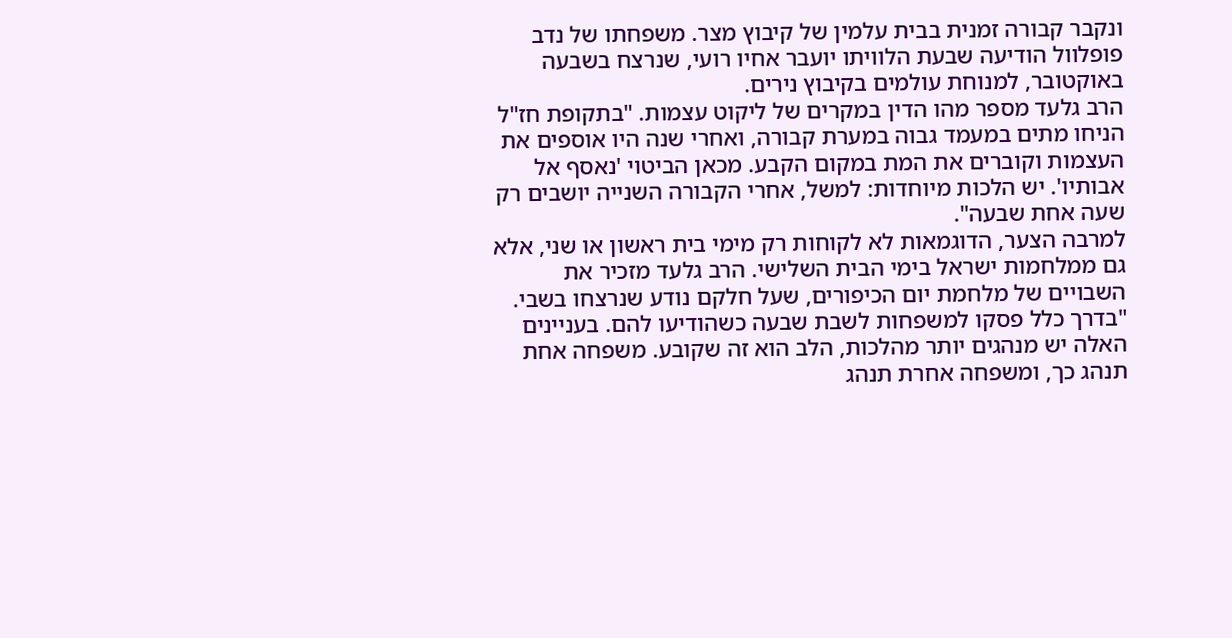ונקבר קבורה זמנית בבית עלמין של קיבוץ מצר. משפחתו של נדב פופלוול הודיעה שבעת הלוויתו יועבר אחיו רועי, שנרצח בשבעה באוקטובר, למנוחת עולמים בקיבוץ נירים.
הרב גלעד מספר מהו הדין במקרים של ליקוט עצמות. "בתקופת חז"ל הניחו מתים במעמד גבוה במערת קבורה, ואחרי שנה היו אוספים את העצמות וקוברים את המת במקום הקבע. מכאן הביטוי 'נאסף אל אבותיו'. יש הלכות מיוחדות: למשל, אחרי הקבורה השנייה יושבים רק שעה אחת שבעה".
למרבה הצער, הדוגמאות לא לקוחות רק מימי בית ראשון או שני, אלא גם ממלחמות ישראל בימי הבית השלישי. הרב גלעד מזכיר את השבויים של מלחמת יום הכיפורים, שעל חלקם נודע שנרצחו בשבי. "בדרך כלל פסקו למשפחות לשבת שבעה כשהודיעו להם. בעניינים האלה יש מנהגים יותר מהלכות, הלב הוא זה שקובע. משפחה אחת תנהג כך, ומשפחה אחרת תנהג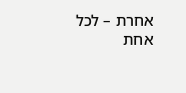אחרת – לכל אחת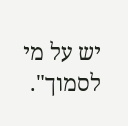יש על מי לסמוך".